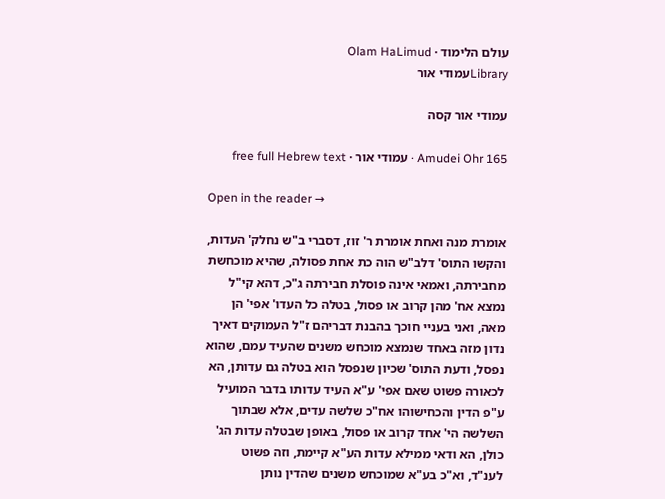עולם הלימוד · Olam HaLimud
Libraryעמודי אור

עמודי אור קסה

Amudei Ohr 165 · עמודי אור · free full Hebrew text

Open in the reader →

אומרת מנה ואחת אומרת ר' זוז, דסברי ב"ש נחלק' העדות, והקשו התוס' דלב"ש הוה כת אחת פסולה, שהיא מוכחשת מחבירתה, ואמאי אינה פוסלת חבירתה ג"כ, דהא קי"ל נמצא אח' מהן קרוב או פסול, בטלה כל העדו' אפי' הן מאה, ואני בעניי חוכך בהבנת דבריהם ז"ל העמוקים דאיך נדון מזה באחד שנמצא מוכחש משנים שהעיד עמם, שהוא נפסל, ודעת התוס' שכיון שנפסל הוא בטלה גם עדותן, הא לכאורה פשוט שאם אפי' ע"א העיד עדותו בדבר המועיל ע"פ הדין והכחישוהו אח"כ שלשה עדים, אלא שבתוך השלשה הי' אחד קרוב או פסול, באופן שבטלה עדות הג' כולן, הא ודאי ממילא עדות הע"א קיימת, וזה פשוט לענ"ד, וא"כ בע"א שמוכחש משנים שהדין נותן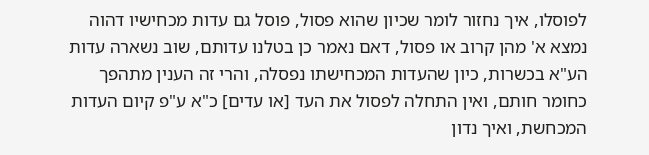לפוסלו, איך נחזור לומר שכיון שהוא פסול, פוסל גם עדות מכחישיו דהוה נמצא א' מהן קרוב או פסול, דאם נאמר כן בטלנו עדותם, שוב נשארה עדות הע"א בכשרות, כיון שהעדות המכחישתו נפסלה, והרי זה הענין מתהפך כחומר חותם, ואין התחלה לפסול את העד [או עדים] כ"א ע"פ קיום העדות המכחשת, ואיך נדון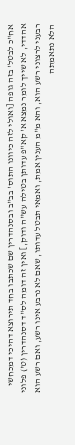אח"כ לבטל' בזה גופה [ואולי לזה כיוונו התוס' בב"ב ובסנהדרין שם שכתבו בחד תירוצא דהיכי דמכחשי אהדדי, לא שייך לומר נמצא א' קא"פ עדותן בטילה עש"ה ודוק,] ואין זה דומה לס"ד דסנהדרין (ט') פלוני רבעני לרצוני רשע הוא, והא מ"מ הענין אמת, ואמאי תבטל עדותו, שאם לא נרבע אינו רשע, ואם רשע הוא הלא נתאמתה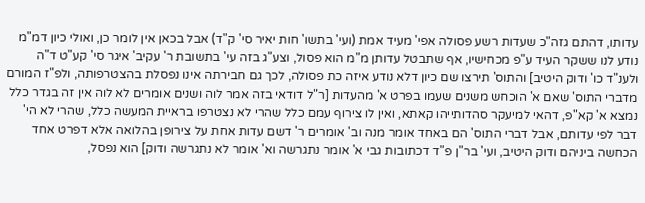עדותו, דהתם גזה"כ שעדות רשע פסולה אפי' מעיד אמת (ועי' בתשו' חות יאיר סי' ק"ד) אבל בכאן אין לומר כן, ואולי כיון דמ"מ נודע לנו ששקר העיד ע"פ מכחישיו, אף שתבטל עדותן מ"מ הוא פסול, וצע"ג בזה עי' בתשובת ר' עקיב' איגר סי' קע"ט ד"ה ולענ"ד כו' ודוק היטיב] והתוס' תירצו שם כיון דלא נודע איזה כת פסולה, לכך גם חבירתה אינו נפסלת בהצטרפותה, ולפ"ז המורם מדברי התוס' שאם א' הוכחש משנים שעמו בפרט א' מהעדות [ר"ל דודאי בזה אמר לוה ושנים אומרים לא לוה אין זה בגדר כלל נמצא א' קא"פ, דהאי למיעקר סהדותייהו קאתא, ואין לו צירוף עמם כלל שהרי לא נצטרפו בראיית המעשה כלל, שהרי לא הי' דבר לפי עדותם, אבל דברי התוס' הם באחד אומר מנה וב' אומרים ר' דשם עדות אחת על צירופן בהלואה אלא דפרט אחד הכחשה ביניהם ודוק היטיב, ועי' בר"ן פ"ד דכתובות גבי א' אומר נתגרשה וא' אומר לא נתגרשה ודוק] הוא נפסל,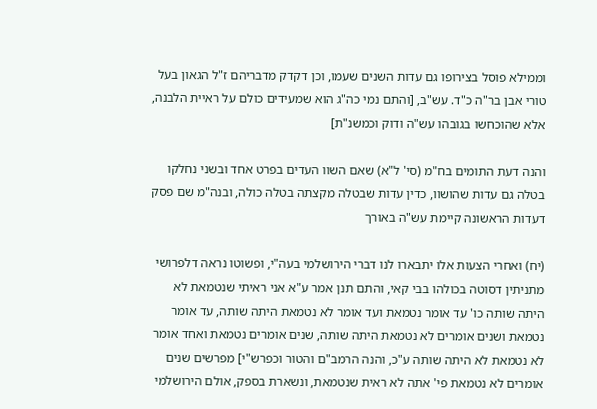וממילא פוסל בצירופו גם עדות השנים שעמו, וכן דקדק מדבריהם ז"ל הגאון בעל טורי אבן בר"ה כ"ד. עש"ב, [והתם נמי כה"ג הוא שמעידים כולם על ראיית הלבנה, אלא שהוכחשו בגובהו עש"ה ודוק וכמשנ"ת]

והנה דעת התומים בח"מ (סי' ל"א) שאם השוו העדים בפרט אחד ובשני נחלקו בטלה גם עדות שהושוו, כדין עדות שבטלה מקצתה בטלה כולה, ובנה"מ שם פסק דעדות הראשונה קיימת עש"ה באורך

(יח) ואחרי הצעות אלו יתבארו לנו דברי הירושלמי בעה"י, ופשוטו נראה דלפרושי מתניתין דסוטה בכולהו בבי קאי, והתם תנן אמר ע"א אני ראיתי שנטמאת לא היתה שותה כו' עד אומר נטמאת ועד אומר לא נטמאת היתה שותה, עד אומר נטמאת ושנים אומרים לא נטמאת היתה שותה, שנים אומרים נטמאת ואחד אומר לא נטמאת לא היתה שותה ע"כ, והנה הרמב"ם והטור וכפרש"י] מפרשים שנים אומרים לא נטמאת פי' אתה לא ראית שנטמאת, ונשארת בספק, אולם הירושלמי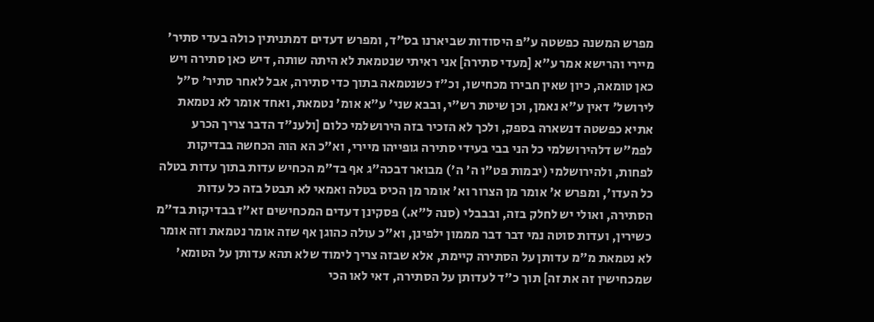מפרש המשנה כפשטה ע"פ היסודות שביארנו בס"ד, ומפרש דעדים דמתניתין כולה בעדי סתיר' מיירי והרישא אמר ע"א [מעדי סתירה] אני ראיתי שנטמאת לא היתה שותה, דיש כאן סתירה ויש כאן טומאה, כיון שאין חבירו מכחישו, וכ"ז כשנטמאה בתוך כדי סתירה, אבל לאחר סתיר' ס"ל לירושל' דאין ע"א נאמן, וכן שיטת רש"י, ובבא שני' ע"א אומ' נטמאת, ואחד אומר לא נטמאת אתיא כפשטה דנשארה בספק, ולכך לא הזכיר בזה הירושלמי כלום [ולענ"ד הדבר צריך הכרע לפמ"ש דלהירושלמי כל הני בבי בעידי סתירה גופייהו מיירי, וא"כ הא הוה הכחשה בבדיקות לפחות, ולהירושלמי (יבמות פט"ו ה' ה') מבואר דבכה"ג אף בד"מ הכחיש עדות בתוך עדות בטלה כל העדו', ומפרש א' אומר מן הצרור וא' אומר מן הכיס בטלה ואמאי לא תבטל בזה כל עדות הסתירה, ואולי יש לחלק בזה, ובבבלי (סנה ל"א.) פסקינן דעדים המכחישים זא"ז בבדיקות בד"מ כשירין, ועדות סוטה נמי דבר דבר מממון ילפינן, וא"כ עולה כהוגן אף שזה אומר נטמאת וזה אומר לא נטמאת מ"מ עדותן על הסתירה קיימת, אלא שבזה צריך לימוד שלא תהא עדותן על הטומא' שמכחישין זה את זה] תוך כ"ד לעדותן על הסתירה, דאי לאו הכי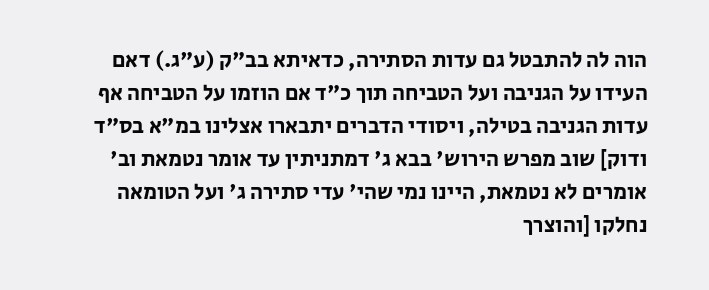הוה לה להתבטל גם עדות הסתירה, כדאיתא בב"ק (ע"ג.) דאם העידו על הגניבה ועל הטביחה תוך כ"ד אם הוזמו על הטביחה אף עדות הגניבה בטילה, ויסודי הדברים יתבארו אצלינו במ"א בס"ד ודוק] שוב מפרש הירוש' בבא ג' דמתניתין עד אומר נטמאת וב' אומרים לא נטמאת, היינו נמי שהי' עדי סתירה ג' ועל הטומאה נחלקו [והוצרך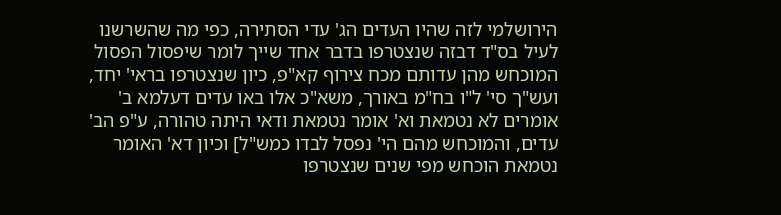הירושלמי לזה שהיו העדים הג' עדי הסתירה, כפי מה שהשרשנו לעיל בס"ד דבזה שנצטרפו בדבר אחד שייך לומר שיפסול הפסול המוכחש מהן עדותם מכח צירוף קא"פ, כיון שנצטרפו בראי' יחד, ועש"ך סי' ל"ו בח"מ באורך, משא"כ אלו באו עדים דעלמא ב' אומרים לא נטמאת וא' אומר נטמאת ודאי היתה טהורה, ע"פ הב' עדים, והמוכחש מהם הי' נפסל לבדו כמש"ל] וכיון דא' האומר נטמאת הוכחש מפי שנים שנצטרפו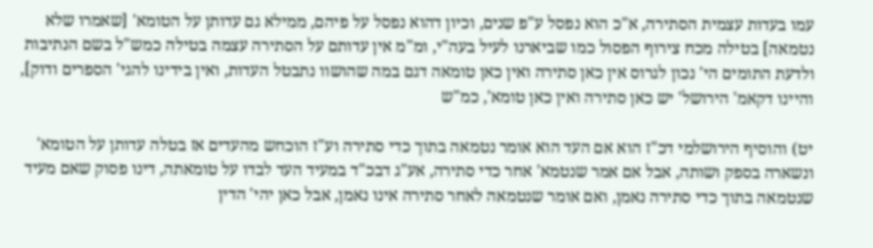עמו בעדות עצמית הסתירה, א"כ הוא נפסל ע"פ שנים, וכיון דהוא נפסל על פיהם, ממילא גם עדותן על הטומא' [שאמרו שלא נטמאה] בטילה מכח צירוף הפסול כמו שביארנו לעיל בעה"י, ומ"מ אין עדותם על הסתירה עצמה בטילה כמש"ל בשם הנתיבות ולדעת התומים הי' נכון לגרוס אין כאן סתירה ואין כאן טומאה דגם במה שהושוו נתבטל העדות, ואין בידינו להגי' הספרים ודוק], והיינו דקאמ' הירושל' יש כאן סתירה ואין כאן טומא', כמ"ש

יט) והוסיף הירושלמי דכ"ז הוא אם העד הוא אומר נטמאה בתוך כדי סתירה וע"ז הוכחש מהעדים אז בטלה עדותן על הטומא' ונשארה בספק ושותה, אבל אם אמר שנטמא' אחר כדי סתירה, אע"ג דבכ"ד במעיד העד לבדו על טומאתה, דינו פסוק שאם מעיד שנטמאה בתוך כדי סתירה נאמן, ואם אומר שנטמאה לאחר סתירה אינו נאמן, אבל כאן יהי' הדין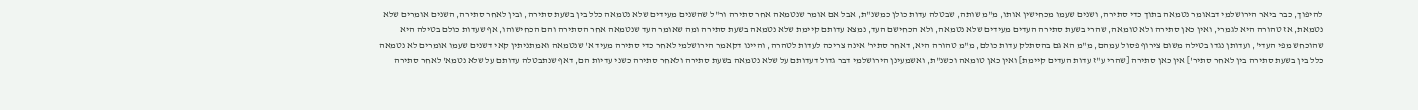להיפוך, כבר ביאר הירושלמי דבאומר נטמאה בתוך כדי סתירה, ושנים שעמו מכחישין אותו, מ"מ שותה, שבטלה עדות כולן כמשנ"ת, אבל אם אומר שנטמאה אחר סתירה ור"ל שהשנים מעידים שלא נטמאה כלל בין בשעת סתירה, ובין לאחר סתירה, השנים אומרים שלא נטמאת, אז טהורה היא לגמרי, ואין כאן סתירה ולא טומאה, שהרי בשעת סתירה העדים מעידים שלא נטמאה, ולא הכחישם העד, נמצא עדותם קיימת שלא נטמאה בשעת סתירה ומה שאומר העד שנטמאה אחר הסתירה והם הכחישוהו, אף שעדות כולם בטילה היא שהוכחש מפי העדי', ועדותן נגדו בטילה משום צירוף פסול עמהם, מ"מ הא גם בהסתלק עדות כולם, מ"מ טהורה היא, דאחר סתיר' אינה צריכה לעדות לטהרה, והיינו דקאמר הירושלמי לאחר כדי סתירה מעיד א' שנטמאה ואמתניתין קאי דשנים שעמו אומרים לא נטמאה כלל בין בשעת סתירה בין לאחר סתיר'] אין כאן סתירה [שהרי ע"ז עדות העדים קיימת] ואין כאן טומאה וכשנ"ת, ואשמעינן הירושלמי דבר גדול דעדותם על שלא נטמאה בשעת סתירה ולאחר סתירה כשני עדיות הם, דאף שנתבטלה עדותם על שלא נטמא' לאחר סתירה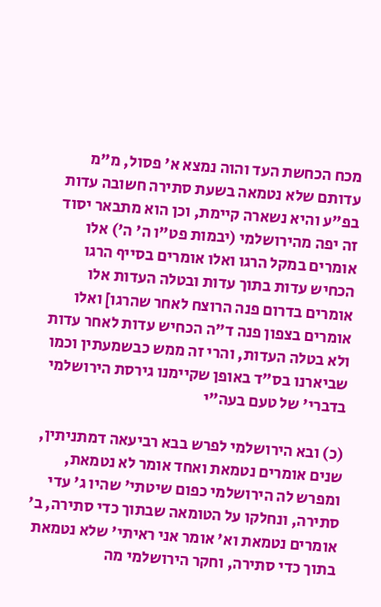מכח הכחשת העד והוה נמצא א' פסול, מ"מ עדותם שלא נטמאה בשעת סתירה חשובה עדות בפ"ע והיא נשארה קיימת, וכן הוא מתבאר יסוד זה יפה מהירושלמי (יבמות פט"ו ה' ה') אלו אומרים במקל הרגו ואלו אומרים בסייף הרגו הכחיש עדות בתוך עדות ובטלה העדות אלו אומרים בדרום פנה הרוצח לאחר שהרגו] ואלו אומרים בצפון פנה ד"ה הכחיש עדות לאחר עדות ולא בטלה העדות, והרי זה ממש כבשמעתין וכמו שביארנו בס"ד באופן שקיימנו גירסת הירושלמי בדברי' של טעם בעה"י

(כ) ובא הירושלמי לפרש בבא רביעאה דמתניתין, שנים אומרים נטמאת ואחד אומר לא נטמאת, ומפרש לה הירושלמי כפום שיטתי' שהיו ג' עדי סתירה, ונחלקו על הטומאה שבתוך כדי סתירה, ב' אומרים נטמאת וא' אומר אני ראיתי' שלא נטמאת בתוך כדי סתירה, וחקר הירושלמי מה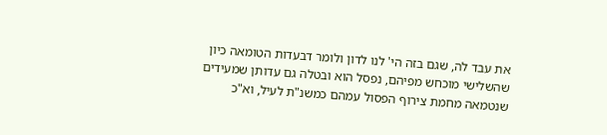את עבד לה, שגם בזה הי' לנו לדון ולומר דבעדות הטומאה כיון שהשלישי מוכחש מפיהם, נפסל הוא ובטלה גם עדותן שמעידים שנטמאה מחמת צירוף הפסול עמהם כמשנ"ת לעיל, וא"כ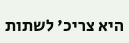היא צריכ' לשתות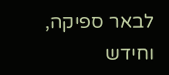לבאר ספיקה, וחידש